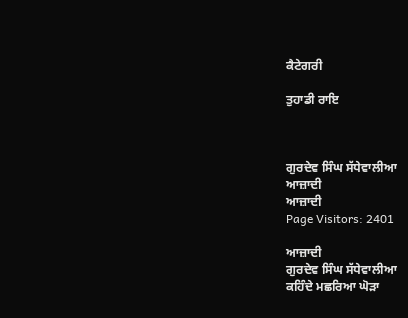ਕੈਟੇਗਰੀ

ਤੁਹਾਡੀ ਰਾਇ



ਗੁਰਦੇਵ ਸਿੰਘ ਸੱਧੇਵਾਲੀਆ
ਆਜ਼ਾਦੀ
ਆਜ਼ਾਦੀ
Page Visitors: 2401

ਆਜ਼ਾਦੀ
ਗੁਰਦੇਵ ਸਿੰਘ ਸੱਧੇਵਾਲੀਆ
ਕਹਿੰਦੇ ਮਛਰਿਆ ਘੋੜਾ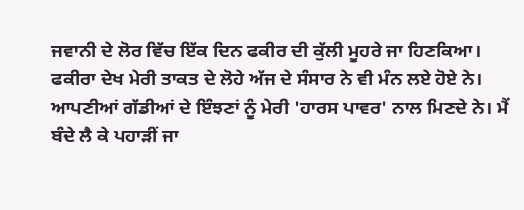ਜਵਾਨੀ ਦੇ ਲੋਰ ਵਿੱਚ ਇੱਕ ਦਿਨ ਫਕੀਰ ਦੀ ਕੁੱਲੀ ਮੂਹਰੇ ਜਾ ਹਿਣਕਿਆ।
ਫਕੀਰਾ ਦੇਖ ਮੇਰੀ ਤਾਕਤ ਦੇ ਲੋਹੇ ਅੱਜ ਦੇ ਸੰਸਾਰ ਨੇ ਵੀ ਮੰਨ ਲਏ ਹੋਏ ਨੇ। ਆਪਣੀਆਂ ਗੱਡੀਆਂ ਦੇ ਇੰਝਣਾਂ ਨੂੰ ਮੇਰੀ 'ਹਾਰਸ ਪਾਵਰ' ਨਾਲ ਮਿਣਦੇ ਨੇ। ਮੈਂ ਬੰਦੇ ਲੈ ਕੇ ਪਹਾੜੀਂ ਜਾ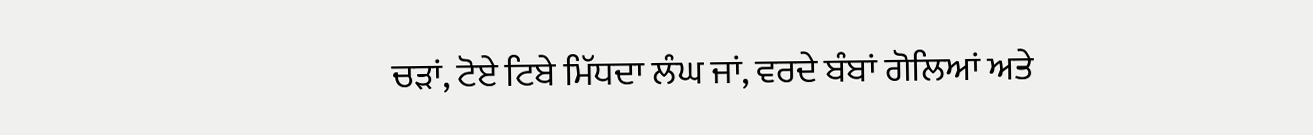ਚੜਾਂ, ਟੋਏ ਟਿਬੇ ਮਿੱਧਦਾ ਲੰਘ ਜਾਂ, ਵਰਦੇ ਬੰਬਾਂ ਗੋਲਿਆਂ ਅਤੇ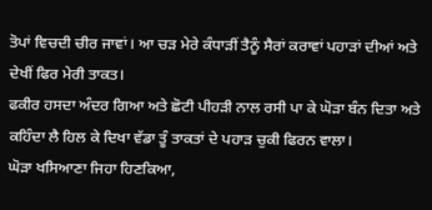ਤੋਪਾਂ ਵਿਚਦੀ ਚੀਰ ਜਾਵਾਂ। ਆ ਚੜ ਮੇਰੇ ਕੰਧਾੜੀਂ ਤੈਨੂੰ ਸੈਰਾਂ ਕਰਾਵਾਂ ਪਹਾੜਾਂ ਦੀਆਂ ਅਤੇ ਦੇਖੀਂ ਫਿਰ ਮੇਰੀ ਤਾਕਤ।
ਫਕੀਰ ਹਸਦਾ ਅੰਦਰ ਗਿਆ ਅਤੇ ਛੋਟੀ ਪੀਹੜੀ ਨਾਲ ਰਸੀ ਪਾ ਕੇ ਘੋੜਾ ਬੰਨ ਦਿਤਾ ਅਤੇ ਕਹਿੰਦਾ ਲੈ ਹਿਲ ਕੇ ਦਿਖਾ ਵੱਡਾ ਤੂੰ ਤਾਕਤਾਂ ਦੇ ਪਹਾੜ ਚੁਕੀ ਫਿਰਨ ਵਾਲਾ।
ਘੋੜਾ ਖਸਿਆਣਾ ਜਿਹਾ ਹਿਣਕਿਆ,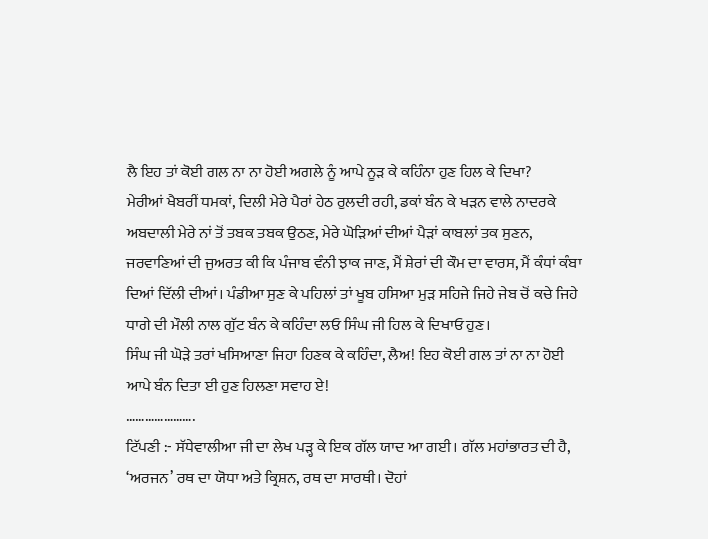ਲੈ ਇਹ ਤਾਂ ਕੋਈ ਗਲ ਨਾ ਨਾ ਹੋਈ ਅਗਲੇ ਨੂੰ ਆਪੇ ਨੂੜ ਕੇ ਕਹਿੰਨਾ ਹੁਣ ਹਿਲ ਕੇ ਦਿਖਾ?
ਮੇਰੀਆਂ ਖੈਬਰੀਂ ਧਮਕਾਂ, ਦਿਲੀ ਮੇਰੇ ਪੈਰਾਂ ਹੇਠ ਰੁਲਦੀ ਰਹੀ, ਡਕਾਂ ਬੰਨ ਕੇ ਖੜਨ ਵਾਲੇ ਨਾਦਰਕੇ ਅਬਦਾਲੀ ਮੇਰੇ ਨਾਂ ਤੋਂ ਤਬਕ ਤਬਕ ਉਠਣ, ਮੇਰੇ ਘੋੜਿਆਂ ਦੀਆਂ ਪੈੜਾਂ ਕਾਬਲਾਂ ਤਕ ਸੁਣਨ, ਜਰਵਾਣਿਆਂ ਦੀ ਜੁਅਰਤ ਕੀ ਕਿ ਪੰਜਾਬ ਵੰਨੀ ਝਾਕ ਜਾਣ, ਮੈਂ ਸ਼ੇਰਾਂ ਦੀ ਕੌਮ ਦਾ ਵਾਰਸ, ਮੈਂ ਕੰਧਾਂ ਕੰਬਾ ਦਿਆਂ ਦਿੱਲੀ ਦੀਆਂ। ਪੰਡੀਆ ਸੁਣ ਕੇ ਪਹਿਲਾਂ ਤਾਂ ਖੂਬ ਹਸਿਆ ਮੁੜ ਸਹਿਜੇ ਜਿਹੇ ਜੇਬ ਚੋਂ ਕਚੇ ਜਿਹੇ ਧਾਗੇ ਦੀ ਮੌਲੀ ਨਾਲ ਗੁੱਟ ਬੰਨ ਕੇ ਕਹਿੰਦਾ ਲਓ ਸਿੰਘ ਜੀ ਹਿਲ ਕੇ ਦਿਖਾਓ ਹੁਣ।
ਸਿੰਘ ਜੀ ਘੋੜੇ ਤਰਾਂ ਖਸਿਆਣਾ ਜਿਹਾ ਹਿਣਕ ਕੇ ਕਹਿੰਦਾ, ਲੈਅ! ਇਹ ਕੋਈ ਗਲ ਤਾਂ ਨਾ ਨਾ ਹੋਈ ਆਪੇ ਬੰਨ ਦਿਤਾ ਈ ਹੁਣ ਹਿਲਣਾ ਸਵਾਹ ਏ!
………………….
ਟਿੱਪਣੀ :- ਸੱਧੇਵਾਲੀਆ ਜੀ ਦਾ ਲੇਖ ਪੜ੍ਹ ਕੇ ਇਕ ਗੱਲ ਯਾਦ ਆ ਗਈ। ਗੱਲ ਮਹਾਂਭਾਰਤ ਦੀ ਹੈ, ‘ਅਰਜਨ’ ਰਥ ਦਾ ਯੋਧਾ ਅਤੇ ਕ੍ਰਿਸ਼ਨ, ਰਥ ਦਾ ਸਾਰਥੀ। ਦੋਹਾਂ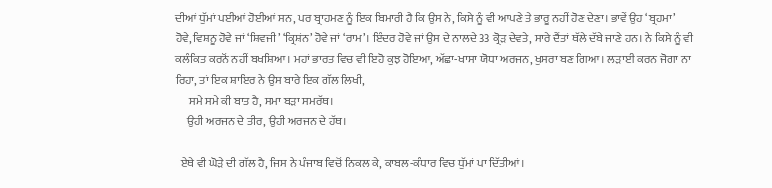ਦੀਆਂ ਧੁੱਮਾਂ ਪਈਆਂ ਹੋਈਆਂ ਸਨ, ਪਰ ਬ੍ਰਾਹਮਣ ਨੂੰ ਇਕ ਬਿਮਾਰੀ ਹੈ ਕਿ ਉਸ ਨੇ, ਕਿਸੇ ਨੂੰ ਵੀ ਆਪਣੇ ਤੇ ਭਾਰੂ ਨਹੀਂ ਹੋਣ ਦੇਣਾ। ਭਾਵੇਂ ਉਹ ‘ਬ੍ਰਹਮਾ’ ਹੋਵੇ, ਵਿਸ਼ਨੂ ਹੋਵੇ ਜਾਂ ‘ਸ਼ਿਵਜੀ’ ‘ਕ੍ਰਿਸ਼ਂਨ’ ਹੋਵੇ ਜਾਂ ‘ਰਾਮ’। ਇੰਦਰ ਹੋਵੇ ਜਾਂ ਉਸ ਦੇ ਨਾਲਦੇ 33 ਕ੍ਰੋੜ ਦੇਵਤੇ, ਸਾਰੇ ਦੈਂਤਾਂ ਥੱਲੇ ਦੱਬੇ ਜਾਣੇ ਹਨ। ਨੇ ਕਿਸੇ ਨੂੰ ਵੀ ਕਲੰਕਿਤ ਕਰਨੋਂ ਨਹੀਂ ਬਖਸ਼ਿਆ। ਮਹਾਂ ਭਾਰਤ ਵਿਚ ਵੀ ਇਹੋ ਕੁਝ ਹੋਇਆ, ਅੱਛਾ-ਖਾਸਾ ਯੋਧਾ ਅਰਜਨ, ਖੁਸਰਾ ਬਣ ਗਿਆ। ਲੜਾਈ ਕਰਨ ਜੋਗਾ ਨਾ ਰਿਹਾ, ਤਾਂ ਇਕ ਸ਼ਾਇਰ ਨੇ ਉਸ ਬਾਰੇ ਇਕ ਗੱਲ ਲਿਖੀ,
      ਸਮੇ ਸਮੇ ਕੀ ਬਾਤ ਹੈ, ਸਮਾ ਬੜਾ ਸਮਰੱਥ।
     ਉਹੀ ਅਰਜਨ ਦੇ ਤੀਰ, ਉਹੀ ਅਰਜਨ ਦੇ ਹੱਥ।

  ਏਥੇ ਵੀ ਘੋੜੇ ਦੀ ਗੱਲ ਹੈ, ਜਿਸ ਨੇ ਪੰਜਾਬ ਵਿਚੋਂ ਨਿਕਲ ਕੇ, ਕਾਬਲ-ਕੰਧਾਰ ਵਿਚ ਧੁੱਮਾਂ ਪਾ ਦਿੱਤੀਆਂ।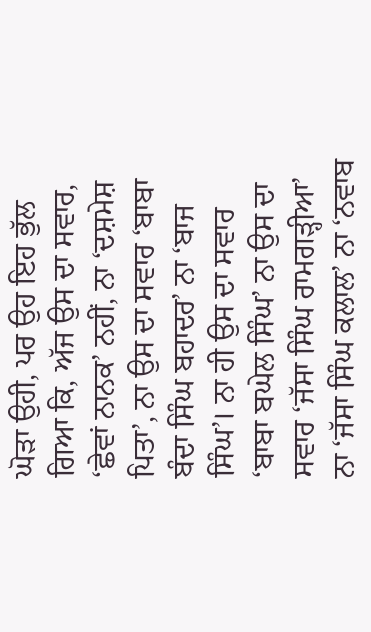ਘੋੜਾ ਉਹੀ, ਪਰ ਉਹ ਇਹ ਭੁੱਲ ਗਿਆ ਕਿ, ਅੱਜ ਉਸ ਦਾ ਸਵਾਰ, ‘ਛੇਵਾਂ ਨਾਨਕ’ ਨਹੀਂ, ਨਾ ‘ਦਸ਼ਮੇਸ਼ ਪਿਤਾ’, ਨਾ ਉਸ ਦਾ ਸਵਾਰ ‘ਬਾਬਾ ਬੰਦਾ ਸਿੰਘ ਬਹਾਦਰ’ ਨਾ ‘ਬਾਜ ਸਿੰਘ’। ਨਾ ਹੀ ਉਸ ਦਾ ਸਵਾਰ ‘ਬਾਬਾ ਬਘੇਲ ਸਿੰਘ’ ਨਾ ਉਸ ਦਾ ਸਵਾਰ ‘ਜੱਸਾ ਸਿੰਘ ਰਾਮਗੜ੍ਹੀਆ’ ਨਾ ‘ਜੱਸਾ ਸਿੰਘ ਕਲਾਲ’ ਨਾ ‘ਨਵਾਬ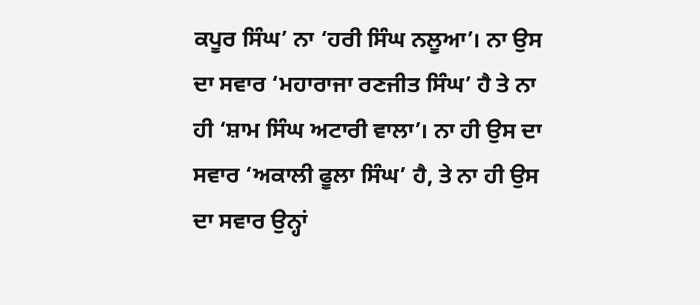ਕਪੂਰ ਸਿੰਘ’ ਨਾ ‘ਹਰੀ ਸਿੰਘ ਨਲੂਆ’। ਨਾ ਉਸ ਦਾ ਸਵਾਰ ‘ਮਹਾਰਾਜਾ ਰਣਜੀਤ ਸਿੰਘ’ ਹੈ ਤੇ ਨਾ ਹੀ ‘ਸ਼ਾਮ ਸਿੰਘ ਅਟਾਰੀ ਵਾਲਾ’। ਨਾ ਹੀ ਉਸ ਦਾ ਸਵਾਰ ‘ਅਕਾਲੀ ਫੂਲਾ ਸਿੰਘ’ ਹੈ, ਤੇ ਨਾ ਹੀ ਉਸ ਦਾ ਸਵਾਰ ਉਨ੍ਹਾਂ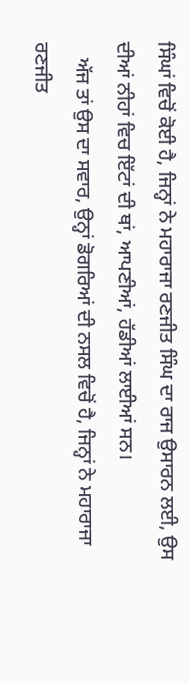ਸਿੰਘਾਂ ਵਿਚੋਂ ਕੋਈ ਹੈ, ਜਿਨ੍ਹਾਂ ਨੇ ਮਹਾਰਾਜਾ ਰਣਜੀਤ ਸਿੰਘ ਦਾ ਰਾਜ ਉਸਾਰਨ ਲਈ, ਉਸ ਦੀਆਂ ਨੀਹਾਂ ਵਿਚ ਇੱਟਾਂ ਦੀ ਥਾਂ, ਆਪਣੀਆਂ, ਹੱਡੀਆਂ ਲਾਈਆਂ ਸਨ।
   ਅੱਜ ਤਾਂ ਉਸ ਦਾ ਸਵਾਰ, ਉਨ੍ਹਾਂ ਡੋਗਰਿਆਂ ਦੀ ਨਸਲ ਵਿਚੋਂ ਹੈ, ਜਿਨ੍ਹਾਂ ਨੇ ਮਹਾਰਾਜਾ ਰਣਜੀਤ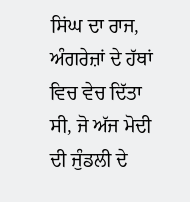ਸਿਂਘ ਦਾ ਰਾਜ, ਅੰਗਰੇਜ਼ਾਂ ਦੇ ਹੱਥਾਂ ਵਿਚ ਵੇਚ ਦਿੱਤਾ ਸੀ, ਜੋ ਅੱਜ ਮੋਦੀ ਦੀ ਜੁੰਡਲੀ ਦੇ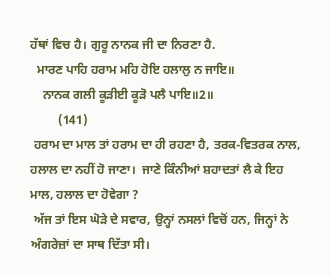ਹੱਥਾਂ ਵਿਚ ਹੈ। ਗੁਰੂ ਨਾਨਕ ਜੀ ਦਾ ਨਿਰਣਾ ਹੈ.
  ਮਾਰਣ ਪਾਹਿ ਹਰਾਮ ਮਹਿ ਹੋਇ ਹਲਾਲੁ ਨ ਜਾਇ॥
    ਨਾਨਕ ਗਲੀ ਕੂੜੀਈ ਕੂੜੋ ਪਲੈ ਪਾਇ॥2॥
         (141)
 ਹਰਾਮ ਦਾ ਮਾਲ ਤਾਂ ਹਰਾਮ ਦਾ ਹੀ ਰਹਣਾ ਹੈ, ਤਰਕ-ਵਿਤਰਕ ਨਾਲ, ਹਲਾਲ ਦਾ ਨਹੀਂ ਹੋ ਜਾਣਾ।  ਜਾਣੇ ਕਿੰਨੀਆਂ ਸ਼ਹਾਦਤਾਂ ਲੈ ਕੇ ਇਹ ਮਾਲ, ਹਲਾਲ ਦਾ ਹੋਵੇਗਾ ?
 ਅੱਜ ਤਾਂ ਇਸ ਘੋੜੇ ਦੇ ਸਵਾਰ, ਉਨ੍ਹਾਂ ਨਸਲਾਂ ਵਿਚੋਂ ਹਨ, ਜਿਨ੍ਹਾਂ ਨੇ ਅੰਗਰੇਜ਼ਾਂ ਦਾ ਸਾਥ ਦਿੱਤਾ ਸੀ।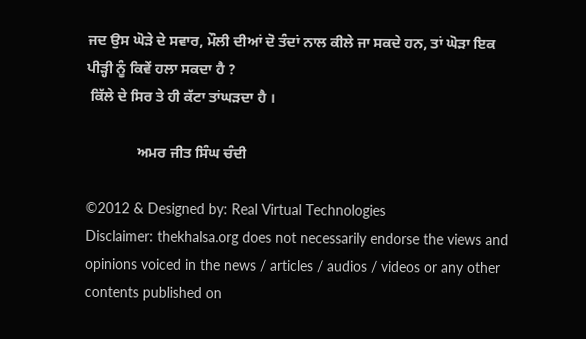ਜਦ ਉਸ ਘੋੜੇ ਦੇ ਸਵਾਰ, ਮੌਲੀ ਦੀਆਂ ਦੋ ਤੰਦਾਂ ਨਾਲ ਕੀਲੇ ਜਾ ਸਕਦੇ ਹਨ, ਤਾਂ ਘੋੜਾ ਇਕ ਪੀੜ੍ਹੀ ਨੂੰ ਕਿਵੇਂ ਹਲਾ ਸਕਦਾ ਹੈ ?
 ਕਿੱਲੇ ਦੇ ਸਿਰ ਤੇ ਹੀ ਕੱਟਾ ਤਾਂਘੜਦਾ ਹੈ ।

              ਅਮਰ ਜੀਤ ਸਿੰਘ ਚੰਦੀ

©2012 & Designed by: Real Virtual Technologies
Disclaimer: thekhalsa.org does not necessarily endorse the views and opinions voiced in the news / articles / audios / videos or any other contents published on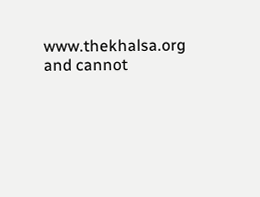www.thekhalsa.org and cannot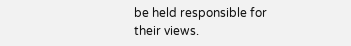be held responsible for their views.